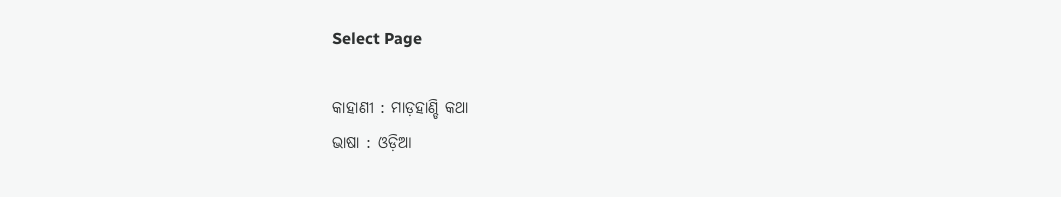Select Page

କାହାଣୀ : ମାଡ଼ହାଣ୍ଡି କଥା
ଭାଷା : ଓଡ଼ିଆ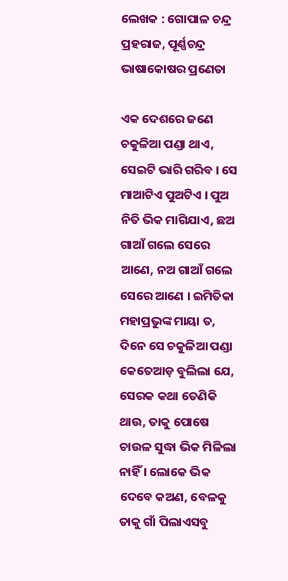ଲେଖକ : ଗୋପାଳ ଚନ୍ଦ୍ର ପ୍ରହରାଜ, ପୂର୍ଣ୍ଣଚନ୍ଦ୍ର ଭାଷାକୋଷର ପ୍ରଣେତା

ଏକ ଦେଶରେ ଜଣେ ଚକୁଳିଆ ପଣ୍ଡା ଥାଏ, ସେଇଟି ଭାରି ଗରିବ । ସେ ମାଆଟିଏ ପୁଅଟିଏ । ପୁଅ ନିତି ଭିକ ମାଗିଯାଏ, ଛଅ ଗାଆଁ ଗଲେ ସେରେ ଆଣେ, ନଅ ଗାଆଁ ଗଲେ ସେରେ ଆଣେ । ଇମିତିକା ମହାପ୍ରଭୁଙ୍କ ମାୟା ତ, ଦିନେ ସେ ଚକୁଳିଆ ପଣ୍ଡା କେତେଆଡ଼ ବୁଲିଲା ଯେ, ସେରକ କଥା ତେଣିକି ଥାଉ, ତାକୁ ପୋଷେ ଚାଉଳ ସୁଦ୍ଧା ଭିକ ମିଳିଲା ନାହିଁ । ଲୋକେ ଭିକ ଦେବେ କଅଣ, ବେଳକୁ ତାକୁ ଗାଁ ପିଲାଏସବୁ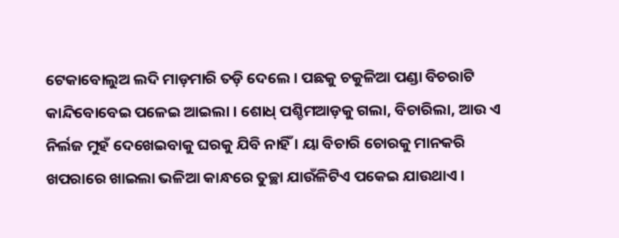ଟେକାବୋଲୁଅ ଲଦି ମାଡ଼ମାରି ତଡ଼ି ଦେଲେ । ପଛକୁ ଚକୁଳିଆ ପଣ୍ଡା ବିଚରାଟି କାନ୍ଦିବୋବେଇ ପଳେଇ ଆଇଲା । ଶୋଧ୍ ପଶ୍ଚିମଆଡ଼କୁ ଗଲା, ବିଚାରିଲା, ଆଉ ଏ ନିର୍ଲଜ ମୁହଁ ଦେଖେଇବାକୁ ଘରକୁ ଯିବି ନାହିଁ । ୟା ବିଚାରି ଚୋରକୁ ମାନକରି ଖପରାରେ ଖାଇଲା ଭଳିଆ କାନ୍ଧରେ ତୁଚ୍ଛା ଯାଉଁଳିଟିଏ ପକେଇ ଯାଉଥାଏ ।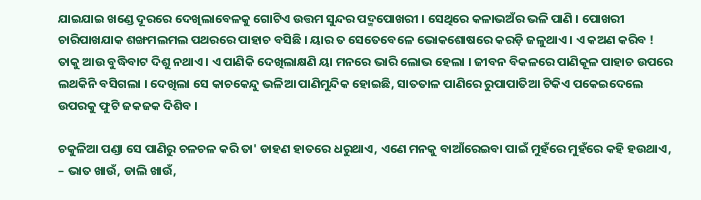ଯାଇଯାଇ ଖଣ୍ଡେ ଦୂରରେ ଦେଖିଲାବେଳକୁ ଗୋଟିଏ ଉତ୍ତମ ସୁନ୍ଦର ପଦ୍ମପୋଖରୀ । ସେଥିରେ କଳାଭଅଁର ଭଳି ପାଣି । ପୋଖରୀ ଚାରିପାଖଯାକ ଶଙ୍ଖମଲମଲ ପଥରରେ ପାହାଚ ବସିଛି । ୟାର ତ ସେତେବେଳେ ଭୋକଶୋଷରେ କରଡ଼ି ଜଳୁଥାଏ । ଏ କଅଣ କରିବ ! ତାକୁ ଆଉ ବୁଦ୍ଧିବାଟ ଦିଶୁ ନଥାଏ । ଏ ପାଣିକି ଦେଖିଲାକ୍ଷଣି ୟା ମନରେ ଭାରି ଲୋଭ ହେଲା । ଜୀବନ ବିକଳରେ ପାଣିକୂଳ ପାହାଚ ଉପରେ ଲଥକିନି ବସିଗଲା । ଦେଖିଲା ସେ କାଚକେନ୍ଦୁ ଭଳିଆ ପାଣିମୁନ୍ଦିକ ହୋଇଛି, ସାତତାଳ ପାଣିରେ ରୁପାପାତିଆ ଟିକିଏ ପକେଇଦେଲେ ଉପରକୁ ଫୁଟି ଜକଜକ ଦିଶିବ ।

ଚକୁଳିଆ ପଣ୍ଡା ସେ ପାଣିରୁ ଚଳଚଳ କରି ତା' ଡାହଣ ହାତରେ ଧରୁଥାଏ, ଏଣେ ମନକୁ ବାଆଁରେଇବା ପାଇଁ ମୁହଁରେ ମୁହଁରେ କହି ହଉଥାଏ, – ଭାତ ଖାଉଁ, ଡାଲି ଖାଉଁ,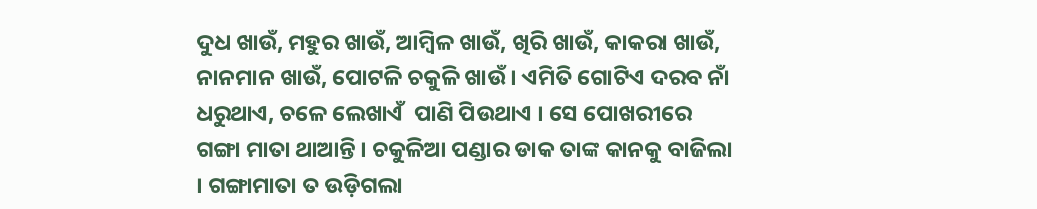ଦୁଧ ଖାଉଁ, ମହୁର ଖାଉଁ, ଆମ୍ବିଳ ଖାଉଁ, ଖିରି ଖାଉଁ, କାକରା ଖାଉଁ, ନାନମାନ ଖାଉଁ, ପୋଟଳି ଚକୁଳି ଖାଉଁ । ଏମିତି ଗୋଟିଏ ଦରବ ନାଁ ଧରୁଥାଏ, ଚଳେ ଲେଖାଏଁ  ପାଣି ପିଉଥାଏ । ସେ ପୋଖରୀରେ ଗଙ୍ଗା ମାତା ଥାଆନ୍ତି । ଚକୁଳିଆ ପଣ୍ଡାର ଡାକ ତାଙ୍କ କାନକୁ ବାଜିଲା । ଗଙ୍ଗାମାତା ତ ଉଡ଼ିଗଲା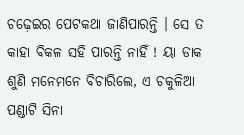ଚଢ଼େଇର ପେଟକଥା ଜାଣିପାରନ୍ତି । ସେ ତ କାହା ବିକଳ ସହି ପାରନ୍ତି ନାହିଁ ! ୟା ଡାକ ଶୁଣି ମନେମନେ ବିଚାରିଲେ, ଏ ଚକୁଳିଆ ପଣ୍ଡାଟି ସିନା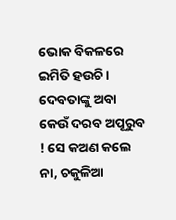ଭୋକ ବିକଳରେ ଇମିତି ହଉଚି । ଦେବତାଙ୍କୁ ଅବା କେଉଁ ଦରବ ଅପୂରୁବ ! ସେ କଅଣ କଲେ ନା, ଚକୁଳିଆ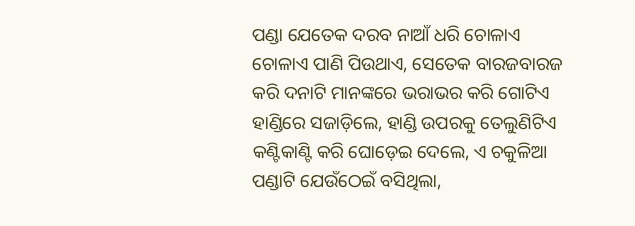ପଣ୍ଡା ଯେତେକ ଦରବ ନାଆଁ ଧରି ଚୋଳାଏ ଚୋଳାଏ ପାଣି ପିଉଥାଏ, ସେତେକ ବାରଜବାରଜ କରି ଦନାଟି ମାନଙ୍କରେ ଭରାଭର କରି ଗୋଟିଏ ହାଣ୍ଡିରେ ସଜାଡ଼ିଲେ, ହାଣ୍ଡି ଉପରକୁ ତେଲୁଣିଟିଏ କଣ୍ଟିକାଣ୍ଟି କରି ଘୋଡ଼େଇ ଦେଲେ, ଏ ଚକୁଳିଆ ପଣ୍ଡାଟି ଯେଉଁଠେଇଁ ବସିଥିଲା,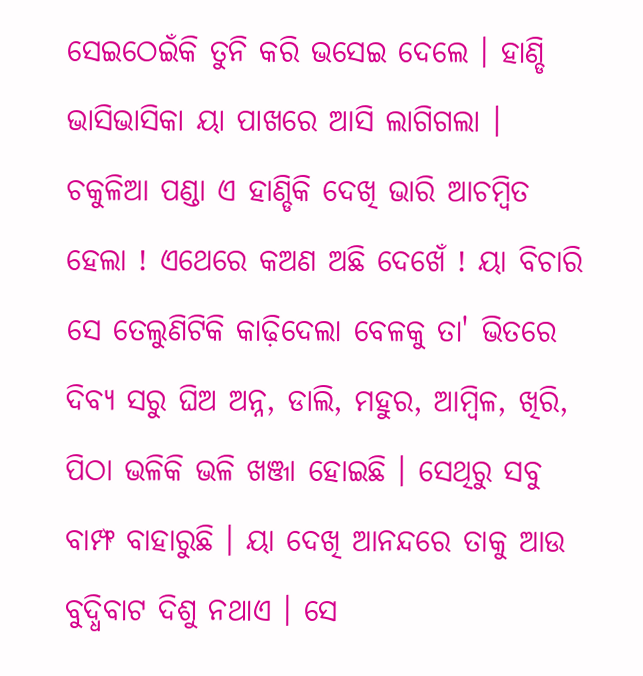ସେଇଠେଇଁକି ତୁନି କରି ଭସେଇ ଦେଲେ । ହାଣ୍ଡି ଭାସିଭାସିକା ୟା ପାଖରେ ଆସି ଲାଗିଗଲା । ଚକୁଳିଆ ପଣ୍ଡା ଏ ହାଣ୍ଡିକି ଦେଖି ଭାରି ଆଚମ୍ବିତ ହେଲା ! ଏଥେରେ କଅଣ ଅଛି ଦେଖେଁ ! ୟା ବିଚାରି ସେ ତେଲୁଣିଟିକି କାଢ଼ିଦେଲା ବେଳକୁ ତା' ଭିତରେ ଦିବ୍ୟ ସରୁ ଘିଅ ଅନ୍ନ, ଡାଲି, ମହୁର, ଆମ୍ବିଳ, ଖିରି, ପିଠା ଭଳିକି ଭଳି ଖଞ୍ଜା ହୋଇଛି । ସେଥିରୁ ସବୁ ବାମ୍ଫ ବାହାରୁଛି । ୟା ଦେଖି ଆନନ୍ଦରେ ତାକୁ ଆଉ ବୁଦ୍ଧିବାଟ ଦିଶୁ ନଥାଏ । ସେ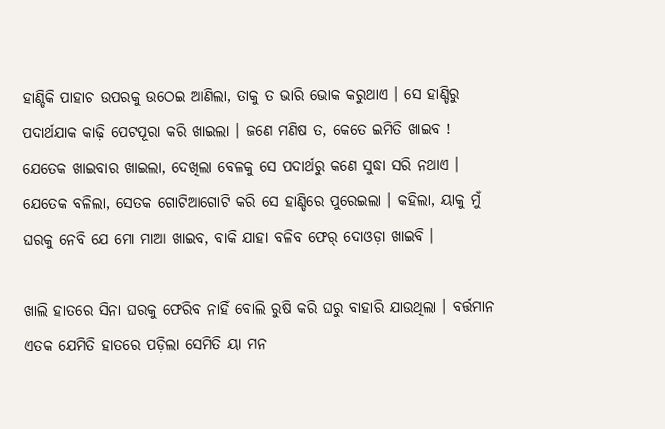ହାଣ୍ଡିକି ପାହାଚ ଉପରକୁ ଉଠେଇ ଆଣିଲା, ତାକୁ ତ ଭାରି ଭୋକ କରୁଥାଏ । ସେ ହାଣ୍ଡିରୁ ପଦାର୍ଥଯାକ କାଢ଼ି ପେଟପୂରା କରି ଖାଇଲା । ଜଣେ ମଣିଷ ତ, କେତେ ଇମିତି ଖାଇବ ! ଯେତେକ ଖାଇବାର ଖାଇଲା, ଦେଖିଲା ବେଳକୁ ସେ ପଦାର୍ଥରୁ କଣେ ସୁଦ୍ଧା ସରି ନଥାଏ । ଯେତେକ ବଳିଲା, ସେତକ ଗୋଟିଆଗୋଟି କରି ସେ ହାଣ୍ଡିରେ ପୁରେଇଲା । କହିଲା, ୟାକୁ ମୁଁ ଘରକୁ ନେବି ଯେ ମୋ ମାଆ ଖାଇବ, ବାକି ଯାହା ବଳିବ ଫେର୍‌ ଦୋଓଡ଼ା ଖାଇବି ।

ଖାଲି ହାତରେ ସିନା ଘରକୁ ଫେରିବ ନାହିଁ ବୋଲି ରୁଷି କରି ଘରୁ ବାହାରି ଯାଉଥିଲା । ବର୍ତ୍ତମାନ ଏତକ ଯେମିତି ହାତରେ ପଡ଼ିଲା ସେମିତି ୟା ମନ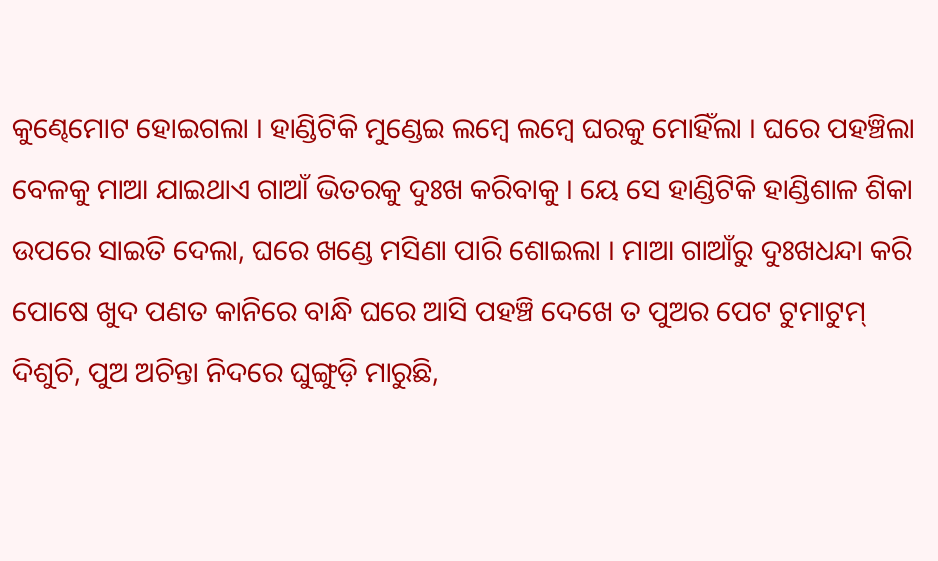କୁଣ୍ଢେମୋଟ ହୋଇଗଲା । ହାଣ୍ଡିଟିକି ମୁଣ୍ଡେଇ ଲମ୍ବେ ଲମ୍ବେ ଘରକୁ ମୋହିଁଲା । ଘରେ ପହଞ୍ଚିଲା ବେଳକୁ ମାଆ ଯାଇଥାଏ ଗାଆଁ ଭିତରକୁ ଦୁଃଖ କରିବାକୁ । ୟେ ସେ ହାଣ୍ଡିଟିକି ହାଣ୍ଡିଶାଳ ଶିକା ଉପରେ ସାଇତି ଦେଲା, ଘରେ ଖଣ୍ଡେ ମସିଣା ପାରି ଶୋଇଲା । ମାଆ ଗାଆଁରୁ ଦୁଃଖଧନ୍ଦା କରି ପୋଷେ ଖୁଦ ପଣତ କାନିରେ ବାନ୍ଧି ଘରେ ଆସି ପହଞ୍ଚି ଦେଖେ ତ ପୁଅର ପେଟ ଟୁମାଟୁମ୍‌ ଦିଶୁଚି, ପୁଅ ଅଚିନ୍ତା ନିଦରେ ଘୁଙ୍ଗୁଡ଼ି ମାରୁଛି,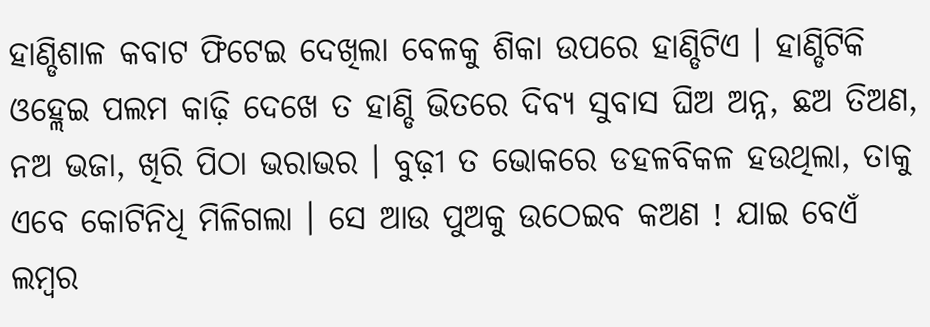ହାଣ୍ଡିଶାଳ କବାଟ ଫିଟେଇ ଦେଖିଲା ବେଳକୁ ଶିକା ଉପରେ ହାଣ୍ଡିଟିଏ । ହାଣ୍ଡିଟିକି ଓହ୍ଲେଇ ପଲମ କାଢ଼ି ଦେଖେ ତ ହାଣ୍ଡି ଭିତରେ ଦିବ୍ୟ ସୁବାସ ଘିଅ ଅନ୍ନ, ଛଅ ତିଅଣ, ନଅ ଭଜା, ଖିରି ପିଠା ଭରାଭର । ବୁଢ଼ୀ ତ ଭୋକରେ ଡହଳବିକଳ ହଉଥିଲା, ତାକୁ ଏବେ କୋଟିନିଧି ମିଳିଗଲା । ସେ ଆଉ ପୁଅକୁ ଉଠେଇବ କଅଣ ! ଯାଇ ବେଏଁ ଲମ୍ବର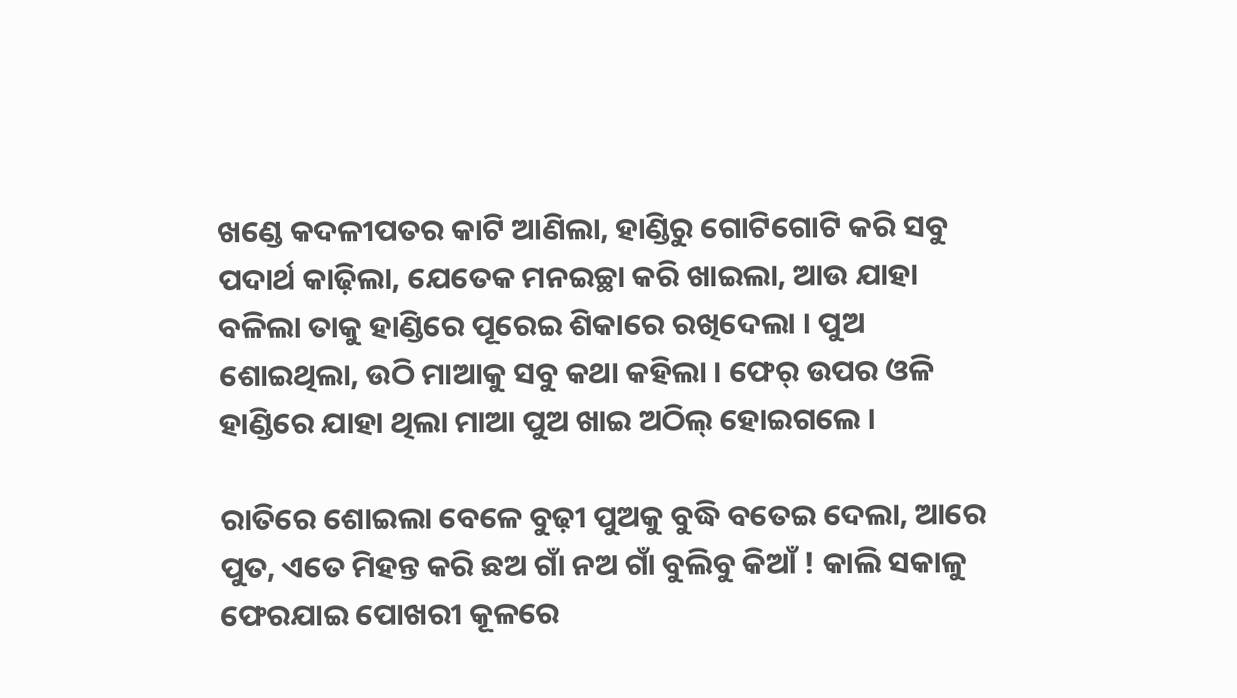ଖଣ୍ଡେ କଦଳୀପତର କାଟି ଆଣିଲା, ହାଣ୍ଡିରୁ ଗୋଟିଗୋଟି କରି ସବୁ ପଦାର୍ଥ କାଢ଼ିଲା, ଯେତେକ ମନଇଚ୍ଛା କରି ଖାଇଲା, ଆଉ ଯାହା ବଳିଲା ତାକୁ ହାଣ୍ଡିରେ ପୂରେଇ ଶିକାରେ ରଖିଦେଲା । ପୁଅ ଶୋଇଥିଲା, ଉଠି ମାଆକୁ ସବୁ କଥା କହିଲା । ଫେର୍ ଉପର ଓଳି ହାଣ୍ଡିରେ ଯାହା ଥିଲା ମାଆ ପୁଅ ଖାଇ ଅଠିଲ୍ ହୋଇଗଲେ ।

ରାତିରେ ଶୋଇଲା ବେଳେ ବୁଢ଼ୀ ପୁଅକୁ ବୁଦ୍ଧି ବତେଇ ଦେଲା, ଆରେ ପୁତ, ଏତେ ମିହନ୍ତ କରି ଛଅ ଗାଁ ନଅ ଗାଁ ବୁଲିବୁ କିଆଁ ! କାଲି ସକାଳୁ ଫେରଯାଇ ପୋଖରୀ କୂଳରେ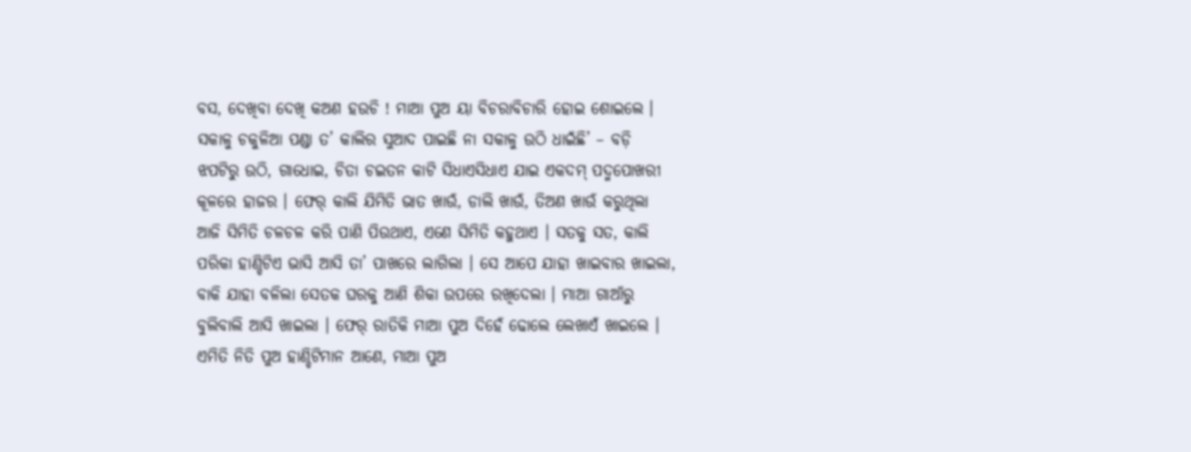ବସ, ଦେଖିବା ଦେଖି କଅଣ ହଉଚି ! ମାଆ ପୁଅ ୟା ବିଚରାବିଚାରି ହୋଇ ଶୋଇଲେ । ସକାଳୁ ଚକୁଳିଆ ପଣ୍ଡା ତ’ କାଲିର ସୁଆଦ ପାଇଛି ନା ସକାଳୁ ଉଠି ଧାଇଁଛି’ – ବଡ଼ି ଝପଟିରୁ ଉଠି, ଗାଧୋଇ, ଚିତା ଚଇତନ କାଟି ସିଧାଏସିଧାଏ ଯାଇ ଏକଦମ୍ ପଦ୍ମପୋଖରୀ କୂଳରେ ହାଜର । ଫେର୍ କାଲି ଯିମିତି ଭାତ ଖାଉଁ, ଡାଲି ଖାଉଁ, ତିଅଣ ଖାଉଁ କରୁଥିଲା ଆଜି ସିମିତି ଚଳଚଳ କରି ପାଣି ପିଉଥାଏ, ଏଣେ ସିମିତି କହୁଥାଏ । ସତକୁ ସତ, କାଲି ପରିକା ହାଣ୍ଡିଟିଏ ଭାସି ଆସି ତା’ ପାଖରେ ଲାଗିଲା । ସେ ଆପେ ଯାହା ଖାଇବାର ଖାଇଲା, ବାକି ଯାହା ବଳିଲା ସେତକ ଘରକୁ ଆଣି ଶିକା ଉପରେ ରଖିଦେଲା । ମାଆ ଗାଆଁରୁ ବୁଲିବାଲି ଆସି ଖାଇଲା । ଫେର୍‌ ରାତିକି ମାଆ ପୁଅ ଦିହେଁ ଢୋଲେ ଲେଖାଏଁ ଖାଇଲେ । ଏମିତି ନିତି ପୁଅ ହାଣ୍ଡିଟିମାନ ଆଣେ, ମାଆ ପୁଅ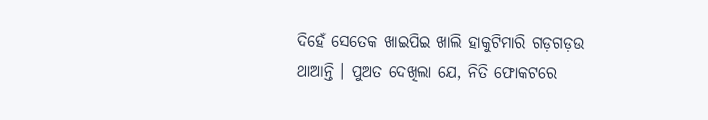ଦିହେଁ ସେତେକ ଖାଇପିଇ ଖାଲି ହାକୁଟିମାରି ଗଡ଼ଗଡ଼ଉ ଥାଆନ୍ତି । ପୁଅତ ଦେଖିଲା ଯେ, ନିତି ଫୋକଟରେ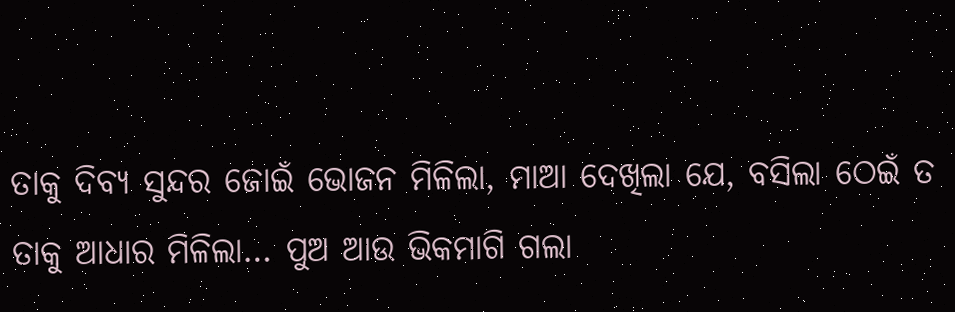ତାକୁ ଦିବ୍ୟ ସୁନ୍ଦର ଜୋଇଁ ଭୋଜନ ମିଳିଲା, ମାଆ ଦେଖିଲା ଯେ, ବସିଲା ଠେଇଁ ତ ତାକୁ ଆଧାର ମିଳିଲା… ପୁଅ ଆଉ ଭିକମାଗି ଗଲା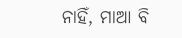ନାହିଁ, ମାଆ ବି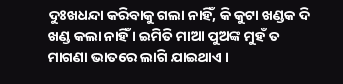ଦୁଃଖଧନ୍ଦା କରିବାକୁ ଗଲା ନାହିଁ, କି କୁଟା ଖଣ୍ଡକ ଦି ଖଣ୍ଡ କଲା ନାହିଁ । ଇମିତି ମାଆ ପୁଅଙ୍କ ମୁହଁ ତ ମାଗଣା ଭାତରେ ଲାଗି ଯାଇଥାଏ ।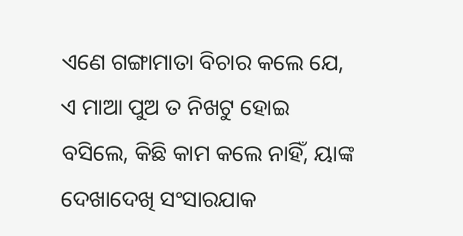ଏଣେ ଗଙ୍ଗାମାତା ବିଚାର କଲେ ଯେ, ଏ ମାଆ ପୁଅ ତ ନିଖଟୁ ହୋଇ ବସିଲେ, କିଛି କାମ କଲେ ନାହିଁ, ୟାଙ୍କ ଦେଖାଦେଖି ସଂସାରଯାକ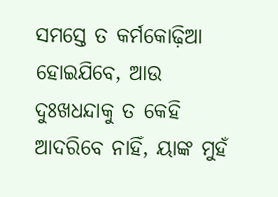ସମସ୍ତେ ତ କର୍ମକୋଢ଼ିଆ ହୋଇଯିବେ, ଆଉ ଦୁଃଖଧନ୍ଦାକୁ ତ କେହି ଆଦରିବେ ନାହିଁ, ୟାଙ୍କ ମୁହଁ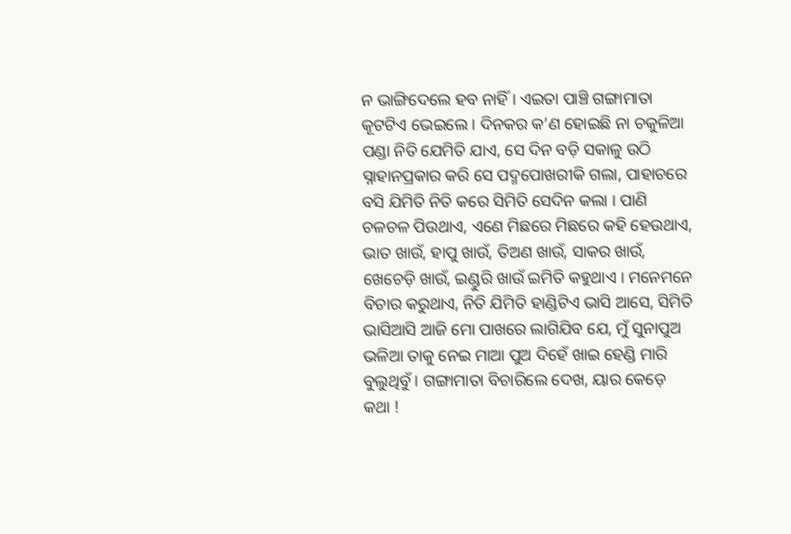ନ ଭାଙ୍ଗିଦେଲେ ହବ ନାହିଁ । ଏଇତା ପାଞ୍ଚି ଗଙ୍ଗାମାତା କୂଟଟିଏ ଭେଇଲେ । ଦିନକର କ’ଣ ହୋଇଛି ନା ଚକୁଳିଆ ପଣ୍ଡା ନିତି ଯେମିତି ଯାଏ, ସେ ଦିନ ବଡ଼ି ସକାଳୁ ଉଠି ସ୍ନାହାନପ୍ରକାର କରି ସେ ପଦ୍ମପୋଖରୀକି ଗଲା, ପାହାଚରେ ବସି ଯିମିତି ନିତି କରେ ସିମିତି ସେଦିନ କଲା । ପାଣି ଚଳଚଳ ପିଉଥାଏ, ଏଣେ ମିଛରେ ମିଛରେ କହି ହେଉଥାଏ, ଭାତ ଖାଉଁ, ହାପୁ ଖାଉଁ, ତିଅଣ ଖାଉଁ, ସାକର ଖାଉଁ, ଖେଚେଡ଼ି ଖାଉଁ, ଇଣ୍ଡୁରି ଖାଉଁ ଇମିତି କହୁଥାଏ । ମନେମନେ ବିଚାର କରୁଥାଏ, ନିତି ଯିମିତି ହାଣ୍ଡିଟିଏ ଭାସି ଆସେ, ସିମିତି ଭାସିଆସି ଆଜି ମୋ ପାଖରେ ଲାଗିଯିବ ଯେ, ମୁଁ ସୁନାପୁଅ ଭଳିଆ ତାକୁ ନେଇ ମାଆ ପୁଅ ଦିହେଁ ଖାଇ ହେଣ୍ଡି ମାରି ବୁଲୁଥିବୁଁ । ଗଙ୍ଗାମାତା ବିଚାରିଲେ ଦେଖ, ୟାର କେଡ଼େ କଥା !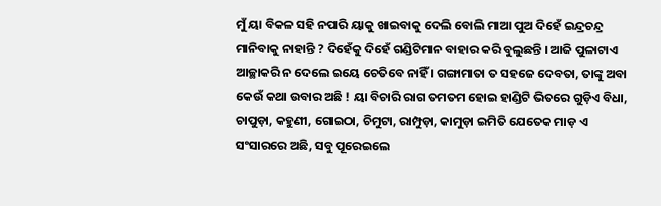ମୁଁ ୟା ବିକଳ ସହି ନପାରି ୟାକୁ ଖାଇବାକୁ ଦେଲି ବୋଲି ମାଆ ପୁଅ ଦିହେଁ ଇନ୍ଦ୍ରଚନ୍ଦ୍ର ମାନିବାକୁ ନାହାନ୍ତି ? ଦିହେଁକୁ ଦିହେଁ ଗଣ୍ଡିଟିମାନ ବାହାର କରି ବୁଲୁଛନ୍ତି । ଆଜି ପୁଳାଟାଏ ଆଚ୍ଛାକରି ନ ଦେଲେ ଇୟେ ଚେତିବେ ନାହିଁ । ଗଙ୍ଗାମାତା ତ ସହଜେ ଦେବତା, ତାଙ୍କୁ ଅବା କେଉଁ କଥା ଉବାର ଅଛି ! ୟା ବିଚାରି ରାଗ ତମତମ ହୋଇ ହାଣ୍ଡିଟି ଭିତରେ ଗୁଡ଼ିଏ ବିଧା, ଚାପୁଡ଼ା, କହୁଣୀ, ଗୋଇଠା, ଚିମୁଟା, ରାମ୍ପୁଡ଼ା, କାମୁଡ଼ା ଇମିତି ଯେତେକ ମାଡ଼ ଏ ସଂସାରରେ ଅଛି, ସବୁ ପୂରେଇଲେ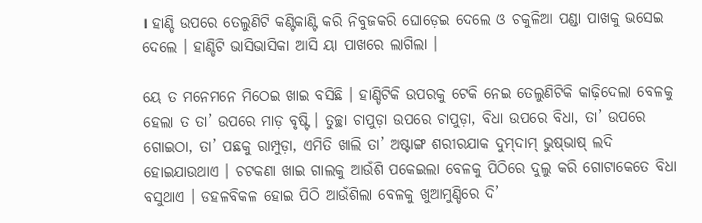। ହାଣ୍ଡି ଉପରେ ତେଲୁଣିଟି କଣ୍ଟିକାଣ୍ଟି କରି ନିବୁଜକରି ଘୋଡ଼େଇ ଦେଲେ ଓ ଚକୁଳିଆ ପଣ୍ଡା ପାଖକୁ ଭସେଇ ଦେଲେ । ହାଣ୍ଡିଟି ଭାସିଭାସିକା ଆସି ୟା ପାଖରେ ଲାଗିଲା ।

ୟେ ତ ମନେମନେ ମିଠେଇ ଖାଇ ବସିଛି । ହାଣ୍ଡିଟିକି ଉପରକୁ ଟେକି ନେଇ ତେଲୁଣିଟିକି କାଢ଼ିଦେଲା ବେଳକୁ ହେଲା ତ ତା’ ଉପରେ ମାଡ଼ ବୃଷ୍ଟି । ତୁଚ୍ଛା ଚାପୁଡ଼ା ଉପରେ ଚାପୁଡ଼ା, ବିଧା ଉପରେ ବିଧା, ତା’ ଉପରେ ଗୋଇଠା, ତା’ ପଛକୁ ରାମ୍ପୁଡ଼ା, ଏମିତି ଖାଲି ତା’ ଅଷ୍ଟାଙ୍ଗ ଶରୀରଯାକ ଦୁମ୍‌ଦାମ୍‌ ଭୁଷ୍‌ଭାଷ୍‌ ଲଦି ହୋଇଯାଉଥାଏ । ଚଟକଣା ଖାଇ ଗାଲକୁ ଆଉଁଶି ପକେଇଲା ବେଳକୁ ପିଠିରେ ଦୁଲୁ କରି ଗୋଟାକେତେ ବିଧା ବସୁଥାଏ । ଡହଳବିକଳ ହୋଇ ପିଠି ଆଉଁଶିଲା ବେଳକୁ ଖୁଆମୁଣ୍ଡିରେ ଦି’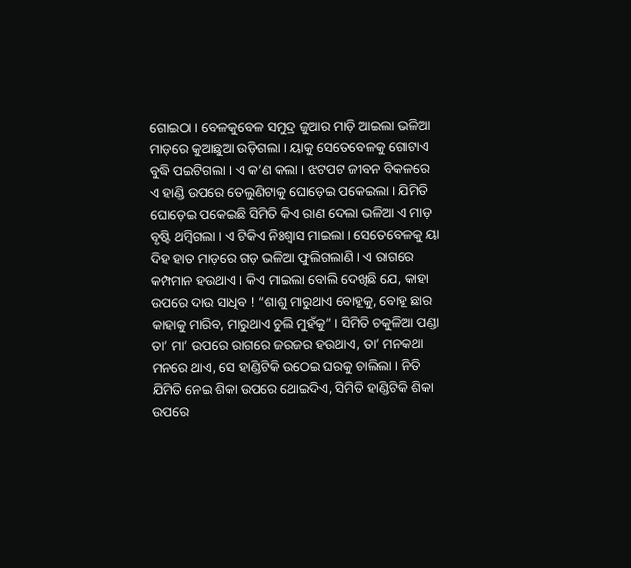ଗୋଇଠା । ବେଳକୁବେଳ ସମୁଦ୍ର ଜୁଆର ମାଡ଼ି ଆଇଲା ଭଳିଆ ମାଡ଼ରେ କୁଆଛୁଆ ଉଡ଼ିଗଲା । ୟାକୁ ସେତେବେଳକୁ ଗୋଟାଏ ବୁଦ୍ଧି ପଇଟିଗଲା । ଏ କ’ଣ କଲା । ଝଟପଟ ଜୀବନ ବିକଳରେ ଏ ହାଣ୍ଡି ଉପରେ ତେଲୁଣିଟାକୁ ଘୋଡ଼େଇ ପକେଇଲା । ଯିମିତି ଘୋଡ଼େଇ ପକେଇଛି ସିମିତି କିଏ ରାଣ ଦେଲା ଭଳିଆ ଏ ମାଡ଼ ବୃଷ୍ଟି ଥମ୍ବିଗଲା । ଏ ଟିକିଏ ନିଃଶ୍ଵାସ ମାଇଲା । ସେତେବେଳକୁ ୟା ଦିହ ହାତ ମାଡ଼ରେ ଗଡ଼ ଭଳିଆ ଫୁଲିଗଲାଣି । ଏ ରାଗରେ କମ୍ପମାନ ହଉଥାଏ । କିଏ ମାଇଲା ବୋଲି ଦେଖିଛି ଯେ, କାହା ଉପରେ ଦାଉ ସାଧିବ ! “ଶାଶୁ ମାରୁଥାଏ ବୋହୂକୁ, ବୋହୂ ଛାର କାହାକୁ ମାରିବ, ମାରୁଥାଏ ଚୁଲି ମୁହଁକୁ” । ସିମିତି ଚକୁଳିଆ ପଣ୍ଡା ତା’ ମା’ ଉପରେ ରାଗରେ ଜରଜର ହଉଥାଏ, ତା’ ମନକଥା ମନରେ ଥାଏ, ସେ ହାଣ୍ଡିଟିକି ଉଠେଇ ଘରକୁ ଚାଲିଲା । ନିତି ଯିମିତି ନେଇ ଶିକା ଉପରେ ଥୋଇଦିଏ, ସିମିତି ହାଣ୍ଡିଟିକି ଶିକା ଉପରେ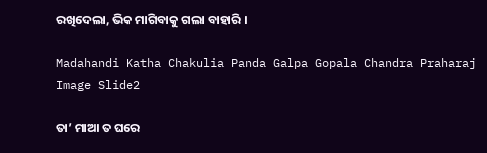ରଖିଦେଲା, ଭିକ ମାଗିବାକୁ ଗଲା ବାହାରି ।

Madahandi Katha Chakulia Panda Galpa Gopala Chandra Praharaj Image Slide2

ତା’ ମାଆ ତ ଘରେ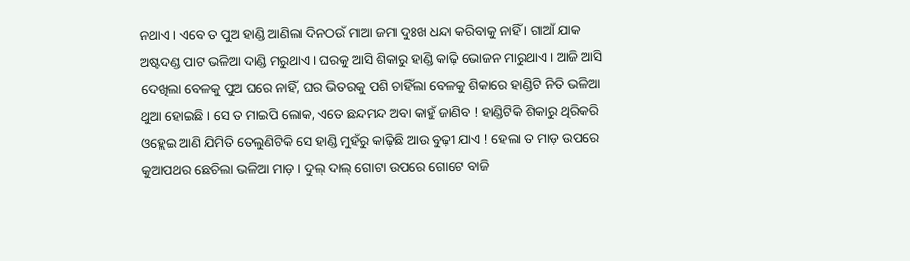ନଥାଏ । ଏବେ ତ ପୁଅ ହାଣ୍ଡି ଆଣିଲା ଦିନଠଉଁ ମାଆ ଜମା ଦୁଃଖ ଧନ୍ଦା କରିବାକୁ ନାହିଁ । ଗାଆଁ ଯାକ ଅଷ୍ଟଦଣ୍ଡ ପାଟ ଭଳିଆ ଦାଣ୍ଡି ମରୁଥାଏ । ଘରକୁ ଆସି ଶିକାରୁ ହାଣ୍ଡି କାଢ଼ି ଭୋଜନ ମାରୁଥାଏ । ଆଜି ଆସି ଦେଖିଲା ବେଳକୁ ପୁଅ ଘରେ ନାହିଁ, ଘର ଭିତରକୁ ପଶି ଚାହିଁଲା ବେଳକୁ ଶିକାରେ ହାଣ୍ଡିଟି ନିତି ଭଳିଆ ଥୁଆ ହୋଇଛି । ସେ ତ ମାଇପି ଲୋକ, ଏତେ ଛନ୍ଦମନ୍ଦ ଅବା କାହୁଁ ଜାଣିବ ! ହାଣ୍ଡିଟିକି ଶିକାରୁ ଥିରିକରି ଓହ୍ଲେଇ ଆଣି ଯିମିତି ତେଲୁଣିଟିକି ସେ ହାଣ୍ଡି ମୁହଁରୁ କାଢ଼ିଛି ଆଉ ବୁଢ଼ୀ ଯାଏ ! ହେଲା ତ ମାଡ଼ ଉପରେ କୁଆପଥର ଛେଚିଲା ଭଳିଆ ମାଡ଼ । ଦୁଲ୍‌ ଦାଲ୍‌ ଗୋଟା ଉପରେ ଗୋଟେ ବାଜି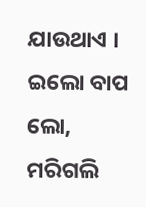ଯାଉଥାଏ । ଇଲୋ ବାପ ଲୋ, ମରିଗଲି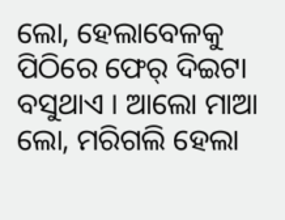ଲୋ, ହେଲାବେଳକୁ ପିଠିରେ ଫେର୍‌ ଦିଇଟା ବସୁଥାଏ । ଆଲୋ ମାଆ ଲୋ, ମରିଗଲି ହେଲା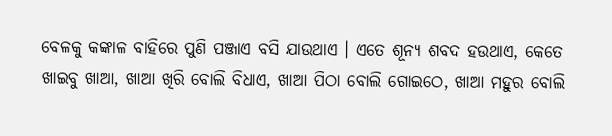ବେଳକୁ କଙ୍କାଳ ବାହିରେ ପୁଣି ପଞ୍ଜାଏ ବସି ଯାଉଥାଏ । ଏତେ ଶୂନ୍ୟ ଶବଦ ହଉଥାଏ, କେତେ ଖାଇବୁ ଖାଆ, ଖାଆ ଖିରି ବୋଲି ବିଧାଏ, ଖାଆ ପିଠା ବୋଲି ଗୋଇଠେ, ଖାଆ ମହୁର ବୋଲି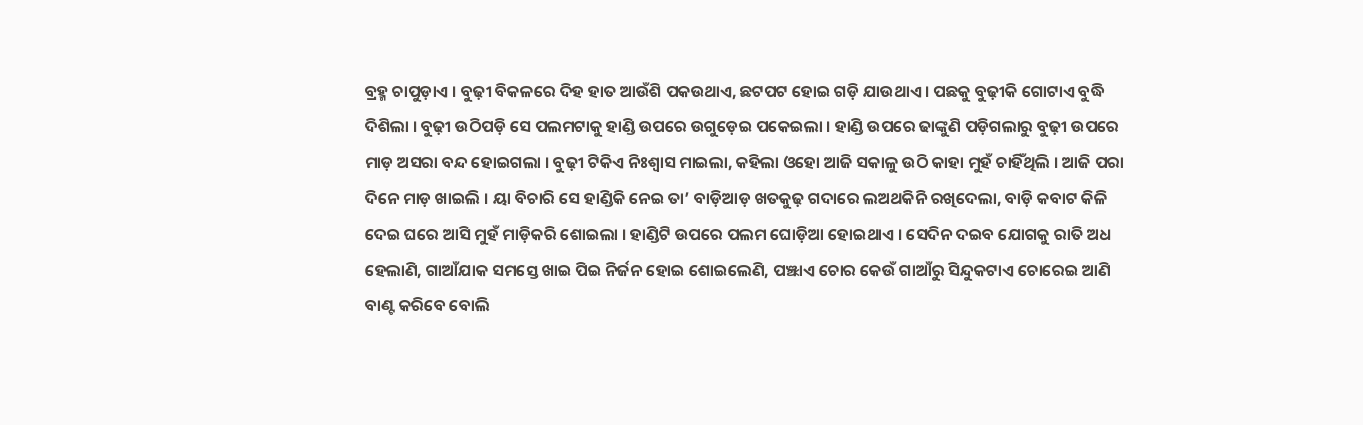ବ୍ରହ୍ମ ଚାପୁଡ଼ାଏ । ବୁଢ଼ୀ ବିକଳରେ ଦିହ ହାତ ଆଉଁଶି ପକଉଥାଏ, ଛଟପଟ ହୋଇ ଗଡ଼ି ଯାଉଥାଏ । ପଛକୁ ବୁଢ଼ୀକି ଗୋଟାଏ ବୁଦ୍ଧି ଦିଶିଲା । ବୁଢ଼ୀ ଉଠିପଡ଼ି ସେ ପଲମଟାକୁ ହାଣ୍ଡି ଉପରେ ଉଗୁଡ଼େଇ ପକେଇଲା । ହାଣ୍ଡି ଉପରେ ଢାଙ୍କୁଣି ପଡ଼ିଗଲାରୁ ବୁଢ଼ୀ ଉପରେ ମାଡ଼ ଅସରା ବନ୍ଦ ହୋଇଗଲା । ବୁଢ଼ୀ ଟିକିଏ ନିଃଶ୍ୱାସ ମାଇଲା, କହିଲା ଓହୋ ଆଜି ସକାଳୁ ଉଠି କାହା ମୁହଁ ଚାହିଁଥିଲି । ଆଜି ପରା ଦିନେ ମାଡ଼ ଖାଇଲି । ୟା ବିଚାରି ସେ ହାଣ୍ଡିକି ନେଇ ତା’ ବାଡ଼ିଆଡ଼ ଖତକୁଢ଼ ଗଦାରେ ଲଅଥକିନି ରଖିଦେଲା, ବାଡ଼ି କବାଟ କିଳି ଦେଇ ଘରେ ଆସି ମୁହଁ ମାଡ଼ିକରି ଶୋଇଲା । ହାଣ୍ଡିଟି ଉପରେ ପଲମ ଘୋଡ଼ିଆ ହୋଇଥାଏ । ସେଦିନ ଦଇବ ଯୋଗକୁ ରାତି ଅଧ ହେଲାଣି, ଗାଆଁଯାକ ସମସ୍ତେ ଖାଇ ପିଇ ନିର୍ଜନ ହୋଇ ଶୋଇଲେଣି, ପଞ୍ଝାଏ ଚୋର କେଉଁ ଗାଆଁରୁ ସିନ୍ଦୁକଟାଏ ଚୋରେଇ ଆଣି ବାଣ୍ଟ କରିବେ ବୋଲି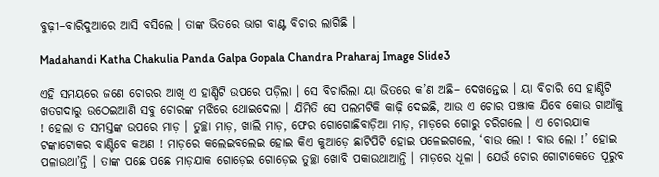ବୁଢ଼ୀ–ବାରିଦୁଆରେ ଆସି ବସିଲେ । ତାଙ୍କ ଭିତରେ ଭାଗ ବାଣ୍ଟ ବିଚାର ଲାଗିଛି ।

Madahandi Katha Chakulia Panda Galpa Gopala Chandra Praharaj Image Slide3

ଏହି ସମୟରେ ଜଣେ ଚୋରର ଆଖି ଏ ହାଣ୍ଡିଟି ଉପରେ ପଡ଼ିଲା । ସେ ବିଚାରିଲା ୟା ଭିତରେ କ’ଣ ଅଛି– ଦେଖନ୍ତେଇ । ୟା ବିଚାରି ସେ ହାଣ୍ଡିଟି ଖତଗଦାରୁ ଉଠେଇଆଣି ସବୁ ଚୋରଙ୍କ ମଝିରେ ଥୋଇଦେଲା । ଯିମିତି ସେ ପଲମଟିକି କାଢ଼ି ଦେଇଛି, ଆଉ ଏ ଚୋର ପଞ୍ଝାକ ଯିବେ କୋଉ ଗାଆଁକୁ ! ହେଲା ତ ସମସ୍ତଙ୍କ ଉପରେ ମାଡ଼ । ତୁଚ୍ଛା ମାଡ଼, ଖାଲି ମାଡ଼, ଫେର ଗୋଗୋଛିବାଡ଼ିଆ ମାଡ଼, ମାଡ଼ରେ ଗୋରୁ ଚରିଗଲେ । ଏ ଚୋରଯାକ ଟଙ୍କାଟୋକର ବାଣ୍ଟିବେ କଅଣ ! ମାଡ଼ରେ କଲେଇବଲେଇ ହୋଇ କିଏ କୁଆଡ଼େ ଛାଟିପିଟି ହୋଇ ପଳେଇଗଲେ, ‘ବାଉ ଲୋ ! ବାଉ ଲୋ !’ ହୋଇ ପଳାଉଥା’ନ୍ତି । ତାଙ୍କ ପଛେ ପଛେ ମାଡ଼ଯାକ ଗୋଡ଼େଇ ଗୋଡ଼େଇ ତୁଚ୍ଛା ଖୋବି ପକାଉଥାଆନ୍ତି । ମାଡ଼ରେ ଧୂଳା । ଯେଉଁ ଚୋର ଗୋଟାକେତେ ପୂରୁବ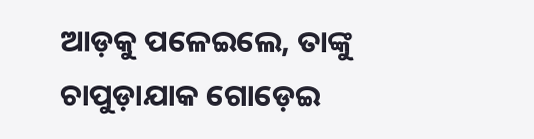ଆଡ଼କୁ ପଳେଇଲେ, ତାଙ୍କୁ ଚାପୁଡ଼ାଯାକ ଗୋଡ଼େଇ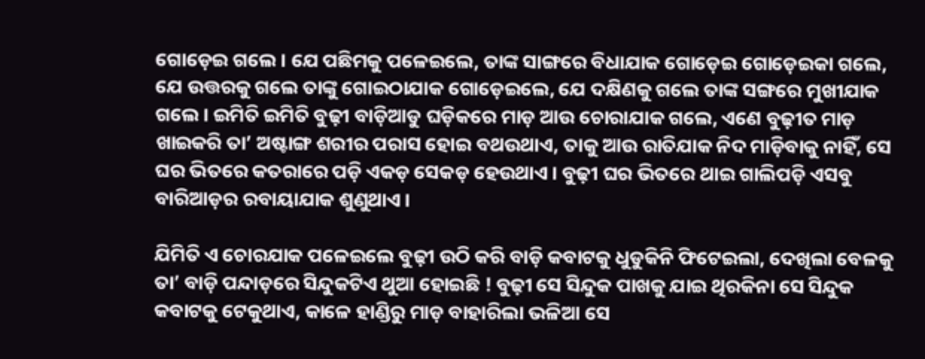ଗୋଡ଼େଇ ଗଲେ । ଯେ ପଛିମକୁ ପଳେଇଲେ, ତାଙ୍କ ସାଙ୍ଗରେ ବିଧାଯାକ ଗୋଡ଼େଇ ଗୋଡ଼େଇକା ଗଲେ, ଯେ ଉତ୍ତରକୁ ଗଲେ ତାଙ୍କୁ ଗୋଇଠାଯାକ ଗୋଡ଼େଇଲେ, ଯେ ଦକ୍ଷିଣକୁ ଗଲେ ତାଙ୍କ ସଙ୍ଗରେ ମୁଖୀଯାକ ଗଲେ । ଇମିତି ଇମିତି ବୁଢ଼ୀ ବାଡ଼ିଆଡୁ ଘଡ଼ିକରେ ମାଡ଼ ଆଉ ଚୋରାଯାକ ଗଲେ, ଏଣେ ବୁଢ଼ୀତ ମାଡ଼ ଖାଇକରି ତା’ ଅଷ୍ଟାଙ୍ଗ ଶରୀର ପରାସ ହୋଇ ବଥଉଥାଏ, ତାକୁ ଆଉ ରାତିଯାକ ନିଦ ମାଡ଼ିବାକୁ ନାହିଁ, ସେ ଘର ଭିତରେ କତରାରେ ପଡ଼ି ଏକଡ଼ ସେକଡ଼ ହେଉଥାଏ । ବୁଢ଼ୀ ଘର ଭିତରେ ଥାଇ ଗାଲିପଡ଼ି ଏସବୁ ବାରିଆଡ଼ର ରବାୟାଯାକ ଶୁଣୁଥାଏ ।

ଯିମିତି ଏ ଚୋରଯାକ ପଳେଇଲେ ବୁଢ଼ୀ ଉଠି କରି ବାଡ଼ି କବାଟକୁ ଧୁଡୁକିନି ଫିଟେଇଲା, ଦେଖିଲା ବେଳକୁ ତା’ ବାଡ଼ି ପନ୍ଦାଡ଼ରେ ସିନ୍ଦୁକଟିଏ ଥୁଆ ହୋଇଛି ! ବୁଢ଼ୀ ସେ ସିନ୍ଦୁକ ପାଖକୁ ଯାଇ ଥିରକିନା ସେ ସିନ୍ଦୁକ କବାଟକୁ ଟେକୁଥାଏ, କାଳେ ହାଣ୍ଡିରୁ ମାଡ଼ ବାହାରିଲା ଭଳିଆ ସେ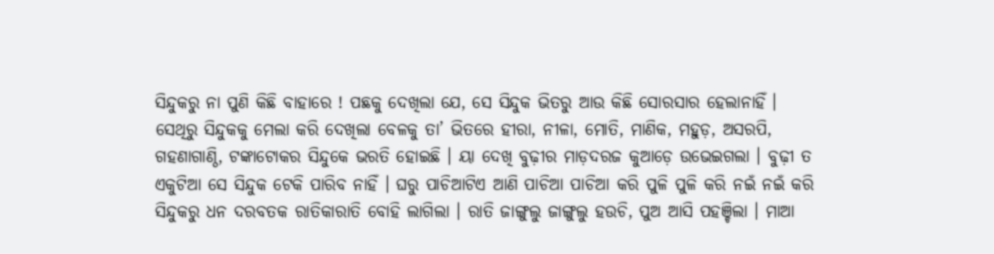ସିନ୍ଦୁକରୁ ନା ପୁଣି କିଛି ବାହାରେ ! ପଛକୁ ଦେଖିଲା ଯେ, ସେ ସିନ୍ଦୁକ ଭିତରୁ ଆଉ କିଛି ସୋରସାର ହେଲାନାହିଁ । ସେଥିରୁ ସିନ୍ଦୁକକୁ ମେଲା କରି ଦେଖିଲା ବେଳକୁ ତା’ ଭିତରେ ହୀରା, ନୀଳା, ମୋତି, ମାଣିକ, ମହୁଡ଼, ଅସରପି, ଗହଣାଗାଣ୍ଠି, ଟଙ୍କାଟୋକର ସିନ୍ଦୁକେ ଭରତି ହୋଇଛି । ୟା ଦେଖି ବୁଢ଼ୀର ମାଡ଼ଦରଜ କୁଆଡ଼େ ଉଭେଇଗଲା । ବୁଢ଼ୀ ତ ଏକୁଟିଆ ସେ ସିନ୍ଦୁକ ଟେକି ପାରିବ ନାହିଁ । ଘରୁ ପାଚିଆଟିଏ ଆଣି ପାଚିଆ ପାଚିଆ କରି ପୁଳି ପୁଳି କରି ନଇଁ ନଇଁ କରି ସିନ୍ଦୁକରୁ ଧନ ଦରବତକ ରାତିକାରାତି ବୋହି ଲାଗିଲା । ରାତି ଜାଙ୍ଗୁଲୁ ଜାଙ୍ଗୁଲୁ ହଉଚି, ପୁଅ ଆସି ପହଞ୍ଚିଲା । ମାଆ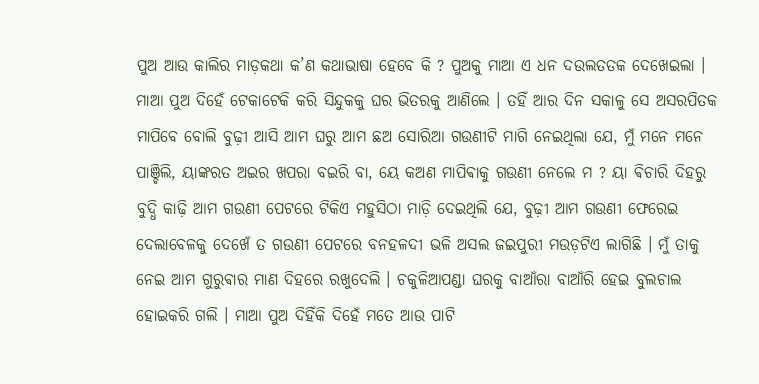ପୁଅ ଆଉ କାଲିର ମାଡ଼କଥା କ’ଣ କଥାଭାଷା ହେବେ କି ? ପୁଅକୁ ମାଆ ଏ ଧନ ଦଉଲତତକ ଦେଖେଇଲା । ମାଆ ପୁଅ ଦିହେଁ ଟେକାଟେକି କରି ସିନ୍ଦୁକକୁ ଘର ଭିତରକୁ ଆଣିଲେ । ତହିଁ ଆର ଦିନ ସକାଳୁ ସେ ଅସରପିତକ ମାପିବେ ବୋଲି ବୁଢ଼ୀ ଆସି ଆମ ଘରୁ ଆମ ଛଅ ସୋରିଆ ଗଉଣୀଟି ମାଗି ନେଇଥିଲା ଯେ, ମୁଁ ମନେ ମନେ ପାଞ୍ଚିଲି, ୟାଙ୍କରତ ଅଇର ଖପରା ବଇରି ବା, ୟେ କଅଣ ମାପିଵାକୁ ଗଉଣୀ ନେଲେ ମ ? ୟା ଵିଚାରି ଦିହରୁ ବୁଦ୍ଧି କାଢ଼ି ଆମ ଗଉଣୀ ପେଟରେ ଟିକିଏ ମହୁସିଠା ମାଡ଼ି ଦେଇଥିଲି ଯେ, ବୁଢ଼ୀ ଆମ ଗଉଣୀ ଫେରେଇ ଦେଲାବେଳକୁ ଦେଖେଁ ତ ଗଉଣୀ ପେଟରେ ବନହଳଦୀ ଭଳି ଅସଲ ଜଇପୁରୀ ମଉଡ଼ଟିଏ ଲାଗିଛି । ମୁଁ ତାକୁ ନେଇ ଆମ ଗୁରୁଵାର ମାଣ ଦିହରେ ରଖୁଦେଲି । ଚକୁଳିଆପଣ୍ଡା ଘରକୁ ବାଆଁରା ବାଆଁରି ହେଇ ବୁଲଚାଲ ହୋଇକରି ଗଲି । ମାଆ ପୁଅ ଦିହିଁକି ଦିହେଁ ମତେ ଆଉ ପାଟି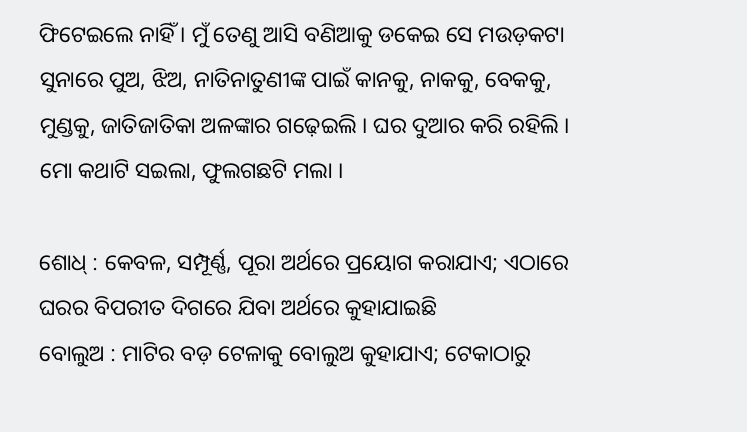ଫିଟେଇଲେ ନାହିଁ । ମୁଁ ତେଣୁ ଆସି ବଣିଆକୁ ଡକେଇ ସେ ମଉଡ଼କଟା ସୁନାରେ ପୁଅ, ଝିଅ, ନାତିନାତୁଣୀଙ୍କ ପାଇଁ କାନକୁ, ନାକକୁ, ବେକକୁ, ମୁଣ୍ଡକୁ, ଜାତିଜାତିକା ଅଳଙ୍କାର ଗଢ଼େଇଲି । ଘର ଦୁଆର କରି ରହିଲି । ମୋ କଥାଟି ସଇଲା, ଫୁଲଗଛଟି ମଲା ।

ଶୋଧ୍ : କେବଳ, ସମ୍ପୂର୍ଣ୍ଣ, ପୂରା ଅର୍ଥରେ ପ୍ରୟୋଗ କରାଯାଏ; ଏଠାରେ ଘରର ବିପରୀତ ଦିଗରେ ଯିବା ଅର୍ଥରେ କୁହାଯାଇଛି
ବୋଲୁଅ : ମାଟିର ବଡ଼ ଟେଳାକୁ ବୋଲୁଅ କୁହାଯାଏ; ଟେକାଠାରୁ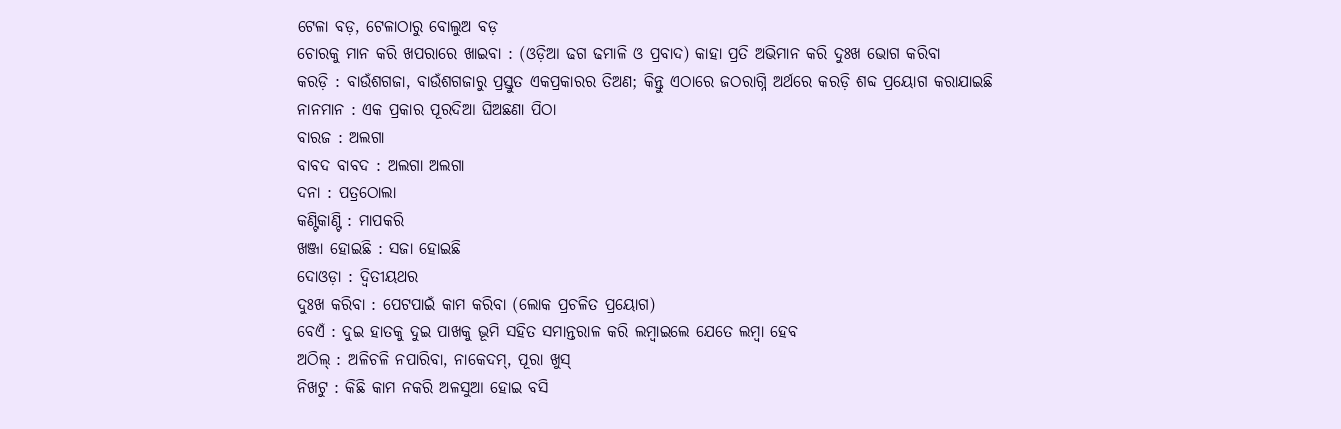ଟେଳା ବଡ଼, ଟେଳାଠାରୁ ବୋଲୁଅ ବଡ଼
ଚୋରକୁ ମାନ କରି ଖପରାରେ ଖାଇବା : (ଓଡ଼ିଆ ଢଗ ଢମାଳି ଓ ପ୍ରବାଦ) କାହା ପ୍ରତି ଅଭିମାନ କରି ଦୁଃଖ ଭୋଗ କରିବା
କରଡ଼ି : ବାଉଁଶଗଜା, ବାଉଁଶଗଜାରୁ ପ୍ରସ୍ତୁତ ଏକପ୍ରକାରର ତିଅଣ; କିନ୍ତୁ ଏଠାରେ ଜଠରାଗ୍ନି ଅର୍ଥରେ କରଡ଼ି ଶବ୍ଦ ପ୍ରୟୋଗ କରାଯାଇଛି
ନାନମାନ : ଏକ ପ୍ରକାର ପୂରଦିଆ ଘିଅଛଣା ପିଠା
ବାରଜ : ଅଲଗା
ବାବଦ ବାବଦ : ଅଲଗା ଅଲଗା
ଦନା : ପତ୍ରଠୋଲା
କଣ୍ଟିକାଣ୍ଟି : ମାପକରି
ଖଞ୍ଜା ହୋଇଛି : ସଜା ହୋଇଛି
ଦୋଓଡ଼ା : ଦ୍ଵିତୀୟଥର
ଦୁଃଖ କରିବା : ପେଟପାଇଁ କାମ କରିବା (ଲୋକ ପ୍ରଚଳିତ ପ୍ରୟୋଗ)
ବେଏଁ : ଦୁଇ ହାତକୁ ଦୁଇ ପାଖକୁ ଭୂମି ସହିତ ସମାନ୍ତରାଳ କରି ଲମ୍ବାଇଲେ ଯେତେ ଲମ୍ବା ହେବ
ଅଠିଲ୍‌ : ଅଳିଚଳି ନପାରିବା, ନାକେଦମ୍, ପୂରା ଖୁସ୍
ନିଖଟୁ : କିଛି କାମ ନକରି ଅଳସୁଆ ହୋଇ ବସି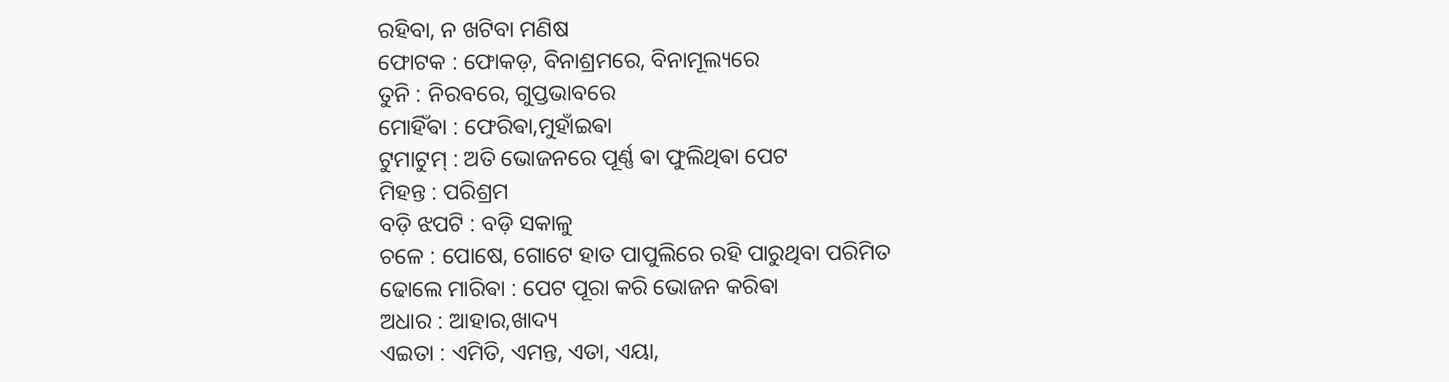ରହିବା, ନ ଖଟିବା ମଣିଷ
ଫୋଟକ : ଫୋକଡ଼, ବିନାଶ୍ରମରେ, ବିନାମୂଲ୍ୟରେ
ତୁନି : ନିରବରେ, ଗୁପ୍ତଭାବରେ
ମୋହିଁଵା : ଫେରିଵା,ମୁହାଁଇଵା
ଟୁମାଟୁମ୍ : ଅତି ଭୋଜନରେ ପୂର୍ଣ୍ଣ ଵା ଫୁଲିଥିଵା ପେଟ
ମିହନ୍ତ : ପରିଶ୍ରମ
ବଡ଼ି ଝପଟି : ବଡ଼ି ସକାଳୁ
ଚଳେ : ପୋଷେ, ଗୋଟେ ହାତ ପାପୁଲିରେ ରହି ପାରୁଥିବା ପରିମିତ
ଢୋଲେ ମାରିଵା : ପେଟ ପୂରା କରି ଭୋଜନ କରିଵା
ଅଧାର : ଆହାର,ଖାଦ୍ୟ
ଏଇତା : ଏମିତି, ଏମନ୍ତ, ଏତା, ଏୟା,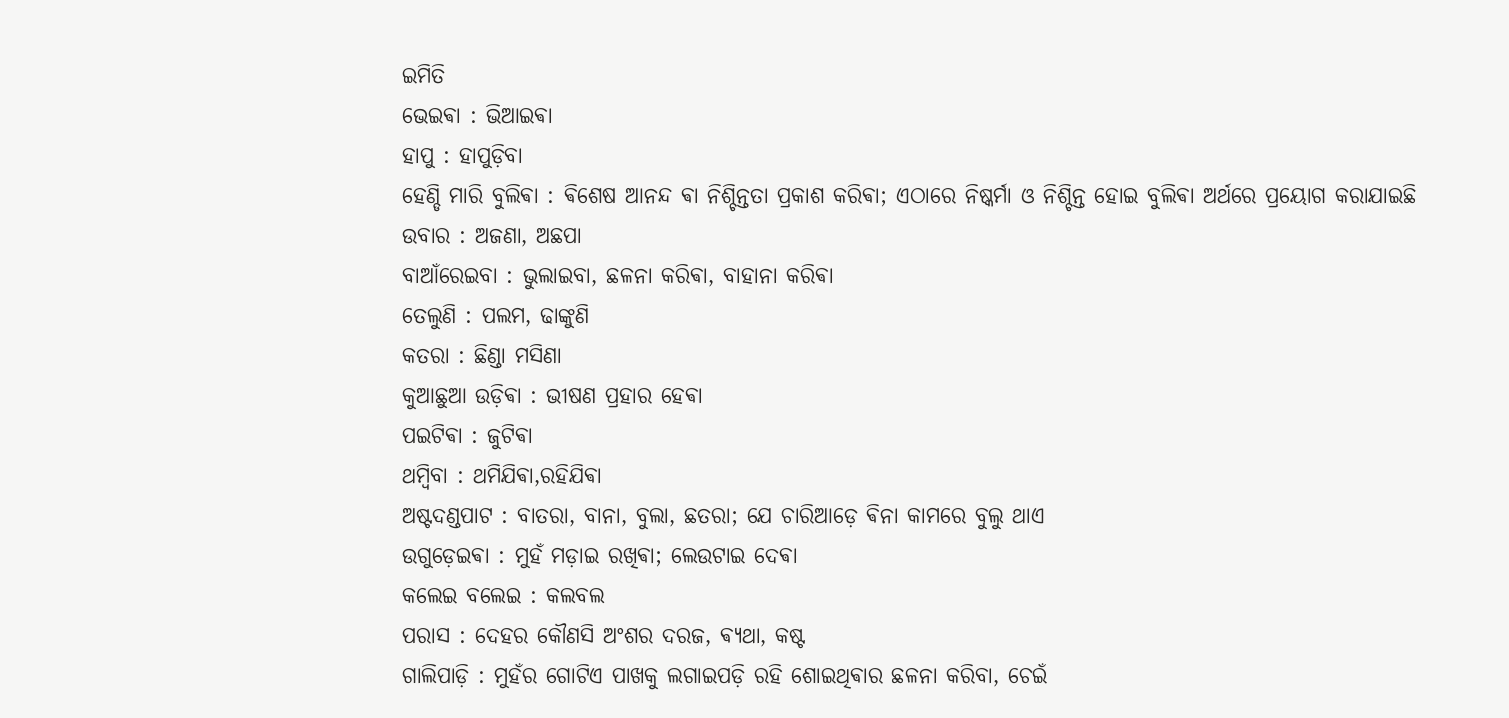ଇମିତି
ଭେଇଵା : ଭିଆଇଵା
ହାପୁ : ହାପୁଡ଼ିବା
ହେଣ୍ଡି ମାରି ବୁଲିଵା : ଵିଶେଷ ଆନନ୍ଦ ଵା ନିଶ୍ଚିନ୍ତତା ପ୍ରକାଶ କରିଵା; ଏଠାରେ ନିଷ୍କର୍ମା ଓ ନିଶ୍ଚିନ୍ତ ହୋଇ ବୁଲିଵା ଅର୍ଥରେ ପ୍ରୟୋଗ କରାଯାଇଛି
ଉବାର : ଅଜଣା, ଅଛପା
ବାଆଁରେଇବା : ଭୁଲାଇବା, ଛଳନା କରିଵା, ବାହାନା କରିଵା
ତେଲୁଣି : ପଲମ, ଢାଙ୍କୁଣି
କତରା : ଛିଣ୍ଡା ମସିଣା
କୁଆଛୁଆ ଉଡ଼ିଵା : ଭୀଷଣ ପ୍ରହାର ହେଵା
ପଇଟିଵା : ଜୁଟିଵା
ଥମ୍ବିବା : ଥମିଯିଵା,ରହିଯିଵା
ଅଷ୍ଟଦଣ୍ଡପାଟ : ବାତରା, ବାନା, ବୁଲା, ଛତରା; ଯେ ଚାରିଆଡ଼େ ଵିନା କାମରେ ବୁଲୁ ଥାଏ
ଉଗୁଡ଼େଇଵା : ମୁହଁ ମଡ଼ାଇ ରଖିଵା; ଲେଉଟାଇ ଦେଵା
କଲେଇ ବଲେଇ : କଲବଲ
ପରାସ : ଦେହର କୌଣସି ଅଂଶର ଦରଜ, ଵ୍ୟଥା, କଷ୍ଟ
ଗାଲିପାଡ଼ି : ମୁହଁର ଗୋଟିଏ ପାଖକୁ ଲଗାଇପଡ଼ି ରହି ଶୋଇଥିଵାର ଛଳନା କରିବା, ଚେଇଁ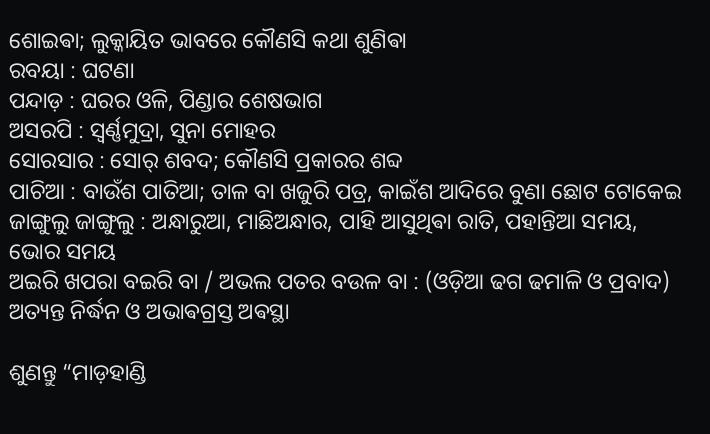ଶୋଇଵା; ଲୁକ୍କାୟିତ ଭାବରେ କୌଣସି କଥା ଶୁଣିଵା
ରବୟା : ଘଟଣା
ପନ୍ଦାଡ଼ : ଘରର ଓଳି, ପିଣ୍ଡାର ଶେଷଭାଗ
ଅସରପି : ସ୍ଵର୍ଣ୍ଣମୁଦ୍ରା, ସୁନା ମୋହର
ସୋରସାର : ସୋର୍ ଶବଦ; କୌଣସି ପ୍ରକାରର ଶବ୍ଦ
ପାଚିଆ : ବାଉଁଶ ପାତିଆ; ତାଳ ବା ଖଜୁରି ପତ୍ର, କାଇଁଶ ଆଦିରେ ବୁଣା ଛୋଟ ଟୋକେଇ
ଜାଙ୍ଗୁଲୁ ଜାଙ୍ଗୁଲୁ : ଅନ୍ଧାରୁଆ, ମାଛିଅନ୍ଧାର, ପାହି ଆସୁଥିଵା ରାତି, ପହାନ୍ତିଆ ସମୟ, ଭୋର ସମୟ
ଅଇରି ଖପରା ବଇରି ବା / ଅଭଲ ପତର ବଉଳ ବା : (ଓଡ଼ିଆ ଢଗ ଢମାଳି ଓ ପ୍ରବାଦ) ଅତ୍ୟନ୍ତ ନିର୍ଦ୍ଧନ ଓ ଅଭାଵଗ୍ରସ୍ତ ଅଵସ୍ଥା

ଶୁଣନ୍ତୁ “ମାଡ଼ହାଣ୍ଡି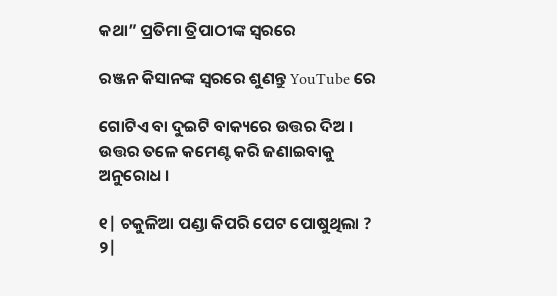କଥା” ପ୍ରତିମା ତ୍ରିପାଠୀଙ୍କ ସ୍ୱରରେ

ରଞ୍ଜନ କିସାନଙ୍କ ସ୍ୱରରେ ଶୁଣନ୍ତୁ YouTube ରେ

ଗୋଟିଏ ବା ଦୁଇଟି ବାକ୍ୟରେ ଉତ୍ତର ଦିଅ । ଉତ୍ତର ତଳେ କମେଣ୍ଟ କରି ଜଣାଇବାକୁ ଅନୁରୋଧ ।

୧| ଚକୁଳିଆ ପଣ୍ଡା କିପରି ପେଟ ପୋଷୁଥିଲା ?
୨|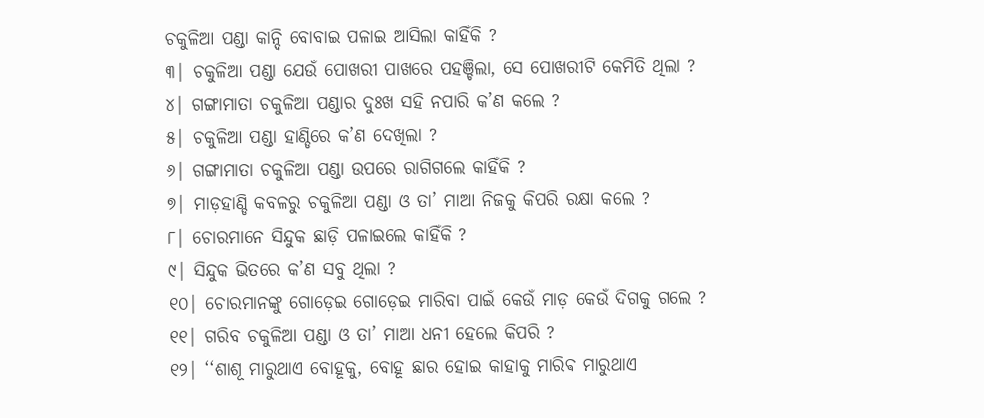ଚକୁଳିଆ ପଣ୍ଡା କାନ୍ଦି ବୋବାଇ ପଳାଇ ଆସିଲା କାହିଁକି ?
୩| ଚକୁଳିଆ ପଣ୍ଡା ଯେଉଁ ପୋଖରୀ ପାଖରେ ପହଞ୍ଚିଲା, ସେ ପୋଖରୀଟି କେମିତି ଥିଲା ?
୪| ଗଙ୍ଗାମାତା ଚକୁଳିଆ ପଣ୍ଡାର ଦୁଃଖ ସହି ନପାରି କ’ଣ କଲେ ?
୫| ଚକୁଳିଆ ପଣ୍ଡା ହାଣ୍ଡିରେ କ’ଣ ଦେଖିଲା ?
୬| ଗଙ୍ଗାମାତା ଚକୁଳିଆ ପଣ୍ଡା ଉପରେ ରାଗିଗଲେ କାହିଁକି ?
୭| ମାଡ଼ହାଣ୍ଡି କବଳରୁ ଚକୁଳିଆ ପଣ୍ଡା ଓ ତା’ ମାଆ ନିଜକୁ କିପରି ରକ୍ଷା କଲେ ?
୮| ଚୋରମାନେ ସିନ୍ଦୁକ ଛାଡ଼ି ପଳାଇଲେ କାହିଁକି ?
୯| ସିନ୍ଦୁକ ଭିତରେ କ’ଣ ସବୁ ଥିଲା ?
୧୦| ଚୋରମାନଙ୍କୁ ଗୋଡ଼େଇ ଗୋଡ଼େଇ ମାରିବା ପାଇଁ କେଉଁ ମାଡ଼ କେଉଁ ଦିଗକୁ ଗଲେ ?
୧୧| ଗରିବ ଚକୁଳିଆ ପଣ୍ଡା ଓ ତା’ ମାଆ ଧନୀ ହେଲେ କିପରି ?
୧୨| ‘‘ଶାଶୂ ମାରୁଥାଏ ବୋହୂକୁ, ବୋହୂ ଛାର ହୋଇ କାହାକୁ ମାରିଵ ମାରୁଥାଏ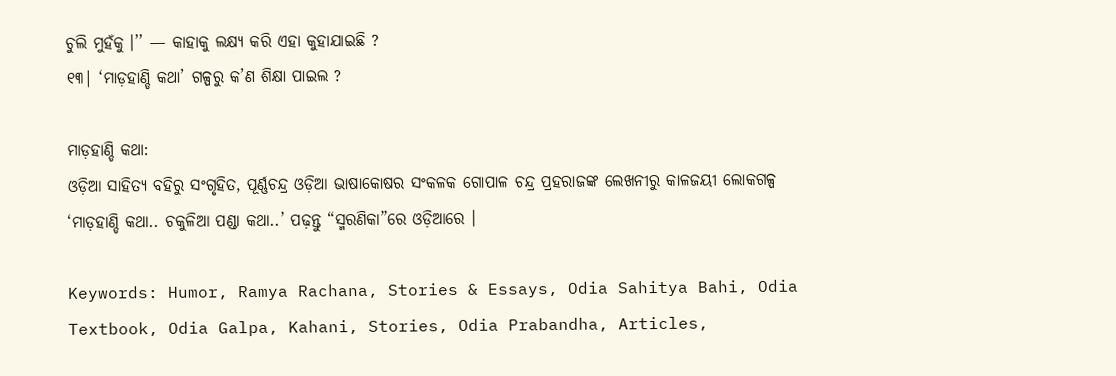ଚୁଲି ମୁହଁକୁ ।’’ — କାହାକୁ ଲକ୍ଷ୍ୟ କରି ଏହା କୁହାଯାଇଛି ?
୧୩| ‘ମାଡ଼ହାଣ୍ଡି କଥା’ ଗଳ୍ପରୁ କ’ଣ ଶିକ୍ଷା ପାଇଲ ?

ମାଡ଼ହାଣ୍ଡି କଥା:
ଓଡ଼ିଆ ସାହିତ୍ୟ ବହିରୁ ସଂଗୃହିତ, ପୂର୍ଣ୍ଣଚନ୍ଦ୍ର ଓଡ଼ିଆ ଭାଷାକୋଷର ସଂକଳକ ଗୋପାଳ ଚନ୍ଦ୍ର ପ୍ରହରାଜଙ୍କ ଲେଖନୀରୁ କାଳଜୟୀ ଲୋକଗଳ୍ପ ‘ମାଡ଼ହାଣ୍ଡି କଥା.. ଚକୁଳିଆ ପଣ୍ଡା କଥା..’ ପଢ଼ନ୍ତୁ “ସ୍ମରଣିକା”ରେ ଓଡ଼ିଆରେ ।

Keywords: Humor, Ramya Rachana, Stories & Essays, Odia Sahitya Bahi, Odia Textbook, Odia Galpa, Kahani, Stories, Odia Prabandha, Articles,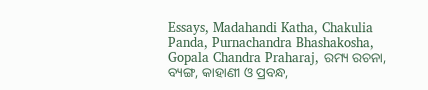Essays, Madahandi Katha, Chakulia Panda, Purnachandra Bhashakosha, Gopala Chandra Praharaj, ରମ୍ୟ ରଚନା, ବ୍ୟଙ୍ଗ, କାହାଣୀ ଓ ପ୍ରବନ୍ଧ,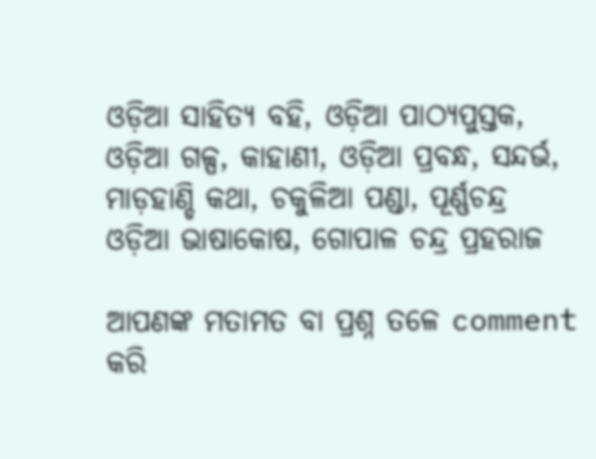ଓଡ଼ିଆ ସାହିତ୍ୟ ବହି, ଓଡ଼ିଆ ପାଠ୍ୟପୁସ୍ତକ, ଓଡ଼ିଆ ଗଳ୍ପ, କାହାଣୀ, ଓଡ଼ିଆ ପ୍ରବନ୍ଧ, ସନ୍ଦର୍ଭ, ମାଡ଼ହାଣ୍ଡି କଥା, ଚକୁଳିଆ ପଣ୍ଡା, ପୂର୍ଣ୍ଣଚନ୍ଦ୍ର ଓଡ଼ିଆ ଭାଷାକୋଷ, ଗୋପାଳ ଚନ୍ଦ୍ର ପ୍ରହରାଜ

ଆପଣଙ୍କ ମତାମତ ବା ପ୍ରଶ୍ନ ତଳେ comment କରି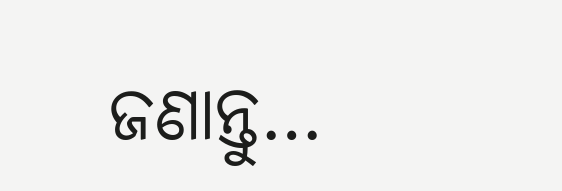ଜଣାନ୍ତୁ…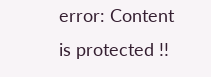error: Content is protected !!